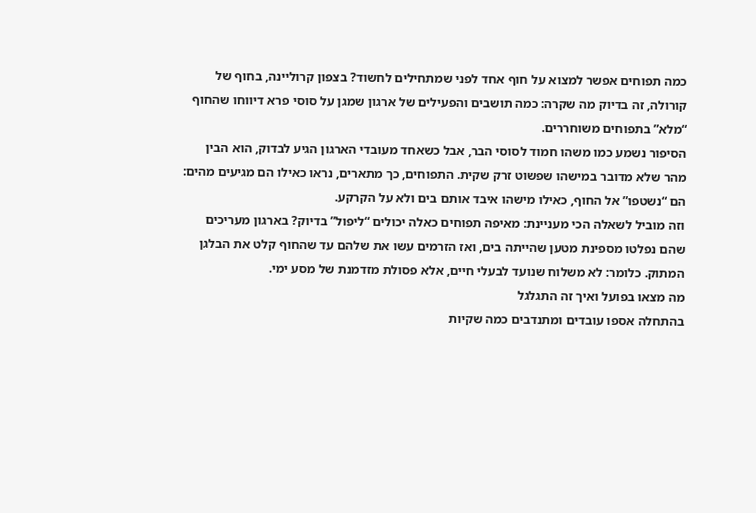כמה תפוחים אפשר למצוא על חוף אחד לפני שמתחילים לחשוד? בצפון קרוליינה, בחוף של קורולה, זה בדיוק מה שקרה: כמה תושבים והפעילים של ארגון שמגן על סוסי פרא דיווחו שהחוף “מלא” בתפוחים משוחררים.
הסיפור נשמע כמו משהו חמוד לסוסי הבר, אבל כשאחד מעובדי הארגון הגיע לבדוק, הוא הבין מהר שלא מדובר במישהו שפשוט זרק שקית. התפוחים, כך מתארים, נראו כאילו הם מגיעים מהים: הם “נשטפו” אל החוף, כאילו מישהו איבד אותם בים ולא על הקרקע.
וזה מוביל לשאלה הכי מעניינת: מאיפה תפוחים כאלה יכולים “ליפול” בדיוק? בארגון מעריכים שהם נפלטו מספינת מטען שהייתה בים, ואז הזרמים עשו את שלהם עד שהחוף קלט את הבלגן המתוק. כלומר: לא משלוח שנועד לבעלי חיים, אלא פסולת מזדמנת של מסע ימי.
מה מצאו בפועל ואיך זה התגלגל
בהתחלה אספו עובדים ומתנדבים כמה שקיות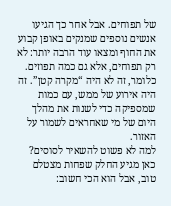של תפוחים. אבל אחר כך הגיעו אנשים נוספים שמנקים באופן קבוע את החוף ומצאו עוד הרבה יותר: לא רק תפוחים, אלא גם כמה תפוזים. כלומר, זה לא היה “מקרה קטן”. זה היה אירוע של ממש, עם כמות שמספיקה כדי לשנות את מהלך היום של מי שאחראים לשמור על האזור.
למה לא פשוט להשאיר לסוסים?
כאן מגיע החלק שפחות מצטלם טוב, אבל הוא הכי חשוב: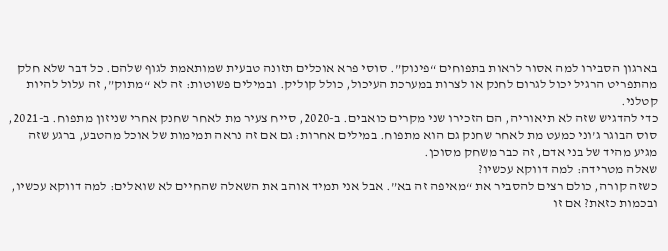בארגון הסבירו למה אסור לראות בתפוחים “פינוק”. סוסי פרא אוכלים תזונה טבעית שמותאמת לגוף שלהם. כל דבר שלא חלק מהתפריט הרגיל יכול לגרום לחנק או לצרות במערכת העיכול, כולל קוליק. ובמילים פשוטות: זה לא “מתוק”, זה עלול להיות קטלני.
כדי להדגיש שזה לא תיאוריה, הם הזכירו שני מקרים כואבים. ב-2020, סייח צעיר מת לאחר שחנק אחרי שניזון מתפוח. ב-2021, סוס הבוגר ג’וני כמעט מת לאחר שחנק גם הוא מתפוח. במילים אחרות: גם אם זה נראה תמימות של אוכל מהטבע, ברגע שזה מגיע מהיד של בני אדם, זה כבר משחק מסוכן.
שאלה מטרידה: למה דווקא עכשיו?
כשזה קורה, כולם רצים להסביר את “מאיפה זה בא”. אבל אני תמיד אוהב את השאלה שהחיים לא שואלים: למה דווקא עכשיו, ובכמות כזאת? אם זו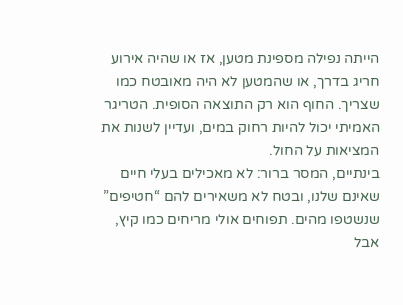הייתה נפילה מספינת מטען, אז או שהיה אירוע חריג בדרך, או שהמטען לא היה מאובטח כמו שצריך. החוף הוא רק התוצאה הסופית. הטריגר האמיתי יכול להיות רחוק במים, ועדיין לשנות את המציאות על החול.
בינתיים, המסר ברור: לא מאכילים בעלי חיים שאינם שלנו, ובטח לא משאירים להם “חטיפים” שנשטפו מהים. תפוחים אולי מריחים כמו קיץ, אבל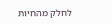לחלק מהחיות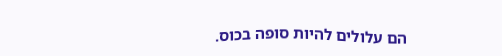הם עלולים להיות סופה בכוס.